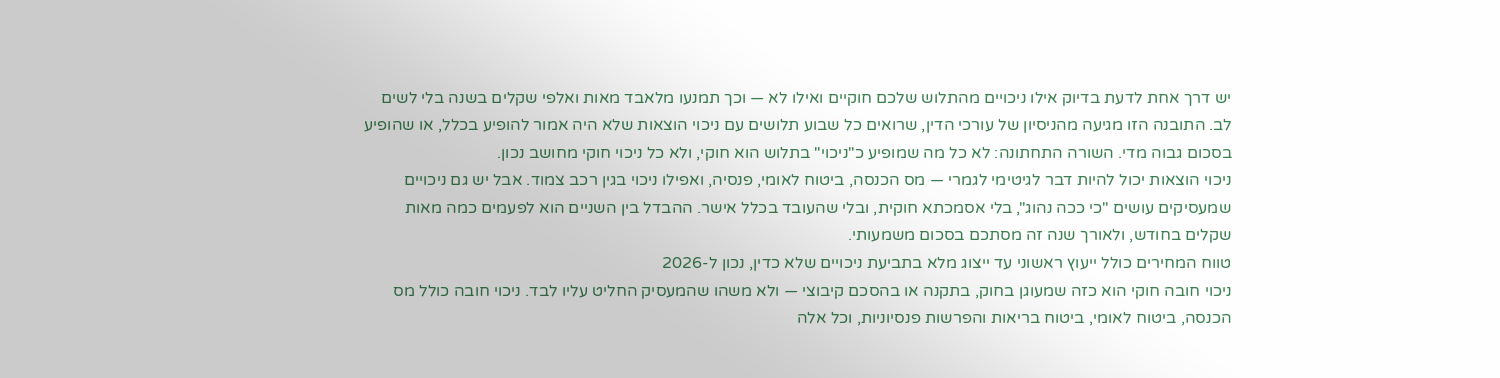יש דרך אחת לדעת בדיוק אילו ניכויים מהתלוש שלכם חוקיים ואילו לא — וכך תמנעו מלאבד מאות ואלפי שקלים בשנה בלי לשים לב. התובנה הזו מגיעה מהניסיון של עורכי הדין, שרואים כל שבוע תלושים עם ניכוי הוצאות שלא היה אמור להופיע בכלל, או שהופיע בסכום גבוה מדי. השורה התחתונה: לא כל מה שמופיע כ"ניכוי" בתלוש הוא חוקי, ולא כל ניכוי חוקי מחושב נכון.
ניכוי הוצאות יכול להיות דבר לגיטימי לגמרי — מס הכנסה, ביטוח לאומי, פנסיה, ואפילו ניכוי בגין רכב צמוד. אבל יש גם ניכויים שמעסיקים עושים "כי ככה נהוג", בלי אסמכתא חוקית, ובלי שהעובד בכלל אישר. ההבדל בין השניים הוא לפעמים כמה מאות שקלים בחודש, ולאורך שנה זה מסתכם בסכום משמעותי.
טווח המחירים כולל ייעוץ ראשוני עד ייצוג מלא בתביעת ניכויים שלא כדין, נכון ל-2026
ניכוי חובה חוקי הוא כזה שמעוגן בחוק, בתקנה או בהסכם קיבוצי — ולא משהו שהמעסיק החליט עליו לבד. ניכוי חובה כולל מס הכנסה, ביטוח לאומי, ביטוח בריאות והפרשות פנסיוניות, וכל אלה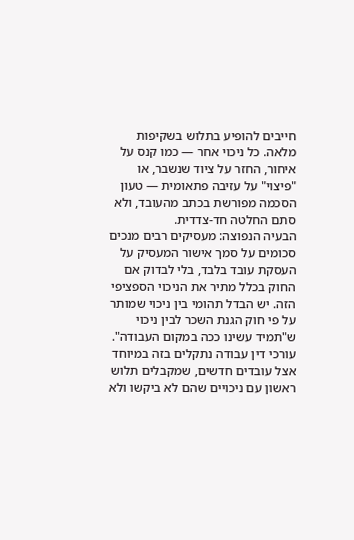חייבים להופיע בתלוש בשקיפות מלאה. כל ניכוי אחר — כמו קנס על איחור, החזר על ציוד שנשבר, או "פיצוי" על עזיבה פתאומית — טעון הסכמה מפורשת בכתב מהעובד, ולא סתם החלטה חד-צדדית.
הבעיה הנפוצה: מעסיקים רבים מנכים סכומים על סמך אישור המעסיק על העסקת עובד בלבד, בלי לבדוק אם החוק בכלל מתיר את הניכוי הספציפי הזה. יש הבדל תהומי בין ניכוי שמותר על פי חוק הגנת השכר לבין ניכוי ש"תמיד עשינו ככה במקום העבודה". עורכי דין עבודה נתקלים בזה במיוחד אצל עובדים חדשים, שמקבלים תלוש ראשון עם ניכויים שהם לא ביקשו ולא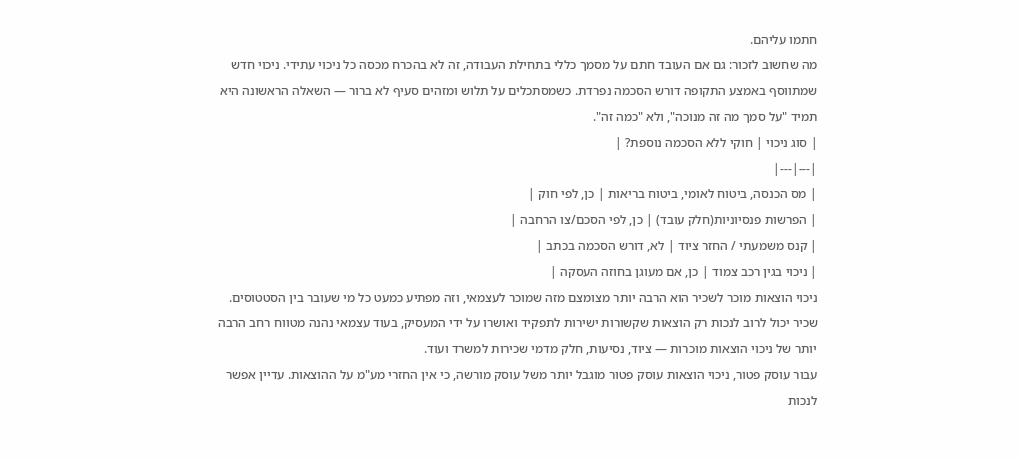חתמו עליהם.
מה שחשוב לזכור: גם אם העובד חתם על מסמך כללי בתחילת העבודה, זה לא בהכרח מכסה כל ניכוי עתידי. ניכוי חדש שמתווסף באמצע התקופה דורש הסכמה נפרדת. כשמסתכלים על תלוש ומזהים סעיף לא ברור — השאלה הראשונה היא תמיד "על סמך מה זה מנוכה", ולא "כמה זה".
| סוג ניכוי | חוקי ללא הסכמה נוספת? |
|---|---|
| מס הכנסה, ביטוח לאומי, ביטוח בריאות | כן, לפי חוק |
| הפרשות פנסיוניות(חלק עובד) | כן, לפי הסכם/צו הרחבה |
| קנס משמעתי / החזר ציוד | לא, דורש הסכמה בכתב |
| ניכוי בגין רכב צמוד | כן, אם מעוגן בחוזה העסקה |
ניכוי הוצאות מוכר לשכיר הוא הרבה יותר מצומצם מזה שמוכר לעצמאי, וזה מפתיע כמעט כל מי שעובר בין הסטטוסים. שכיר יכול לרוב לנכות רק הוצאות שקשורות ישירות לתפקיד ואושרו על ידי המעסיק, בעוד עצמאי נהנה מטווח רחב הרבה יותר של ניכוי הוצאות מוכרות — ציוד, נסיעות, חלק מדמי שכירות למשרד ועוד.
עבור עוסק פטור, ניכוי הוצאות עוסק פטור מוגבל יותר משל עוסק מורשה, כי אין החזרי מע"מ על ההוצאות. עדיין אפשר לנכות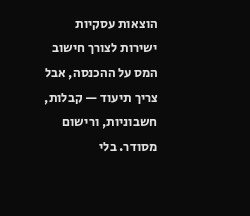הוצאות עסקיות ישירות לצורך חישוב המס על ההכנסה, אבל צריך תיעוד — קבלות, חשבוניות, ורישום מסודר. בלי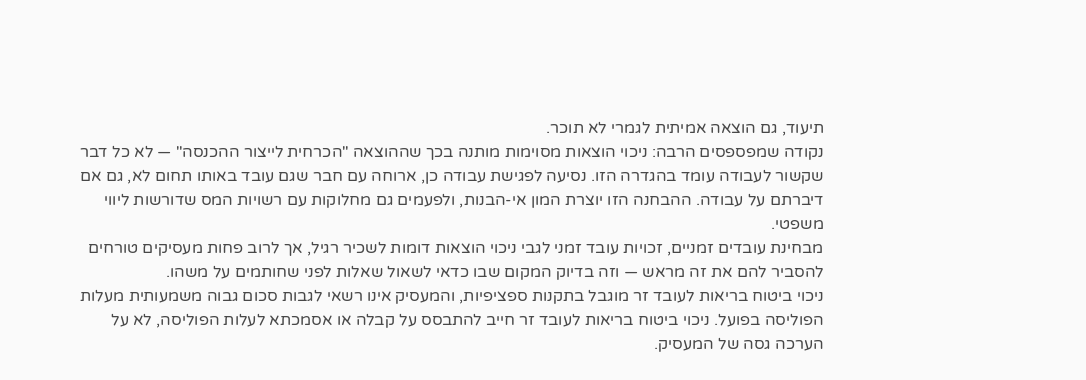תיעוד, גם הוצאה אמיתית לגמרי לא תוכר.
נקודה שמפספסים הרבה: ניכוי הוצאות מסוימות מותנה בכך שההוצאה "הכרחית לייצור ההכנסה" — לא כל דבר שקשור לעבודה עומד בהגדרה הזו. נסיעה לפגישת עבודה כן, ארוחה עם חבר שגם עובד באותו תחום לא, גם אם דיברתם על עבודה. ההבחנה הזו יוצרת המון אי-הבנות, ולפעמים גם מחלוקות עם רשויות המס שדורשות ליווי משפטי.
מבחינת עובדים זמניים, זכויות עובד זמני לגבי ניכוי הוצאות דומות לשכיר רגיל, אך לרוב פחות מעסיקים טורחים להסביר להם את זה מראש — וזה בדיוק המקום שבו כדאי לשאול שאלות לפני שחותמים על משהו.
ניכוי ביטוח בריאות לעובד זר מוגבל בתקנות ספציפיות, והמעסיק אינו רשאי לגבות סכום גבוה משמעותית מעלות הפוליסה בפועל. ניכוי ביטוח בריאות לעובד זר חייב להתבסס על קבלה או אסמכתא לעלות הפוליסה, לא על הערכה גסה של המעסיק.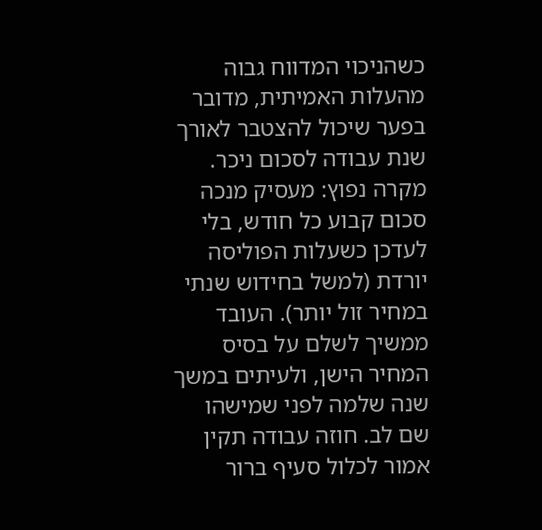כשהניכוי המדווח גבוה מהעלות האמיתית, מדובר בפער שיכול להצטבר לאורך שנת עבודה לסכום ניכר.
מקרה נפוץ: מעסיק מנכה סכום קבוע כל חודש, בלי לעדכן כשעלות הפוליסה יורדת (למשל בחידוש שנתי במחיר זול יותר). העובד ממשיך לשלם על בסיס המחיר הישן, ולעיתים במשך שנה שלמה לפני שמישהו שם לב. חוזה עבודה תקין אמור לכלול סעיף ברור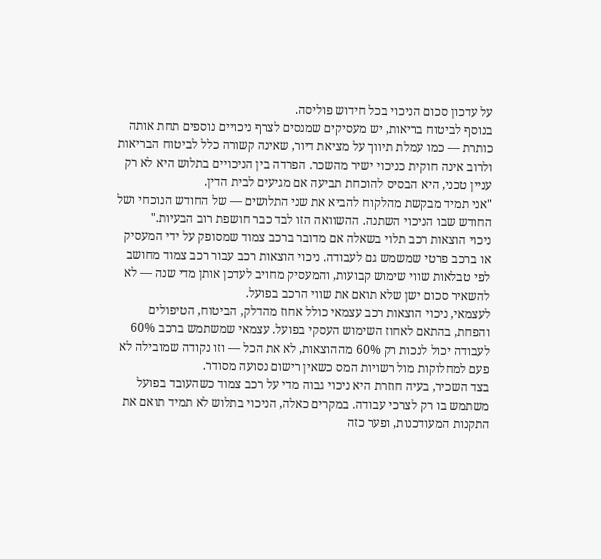על עדכון סכום הניכוי בכל חידוש פוליסה.
בנוסף לביטוח בריאות, יש מעסיקים שמנסים לצרף ניכויים נוספים תחת אותה כותרת — כמו עמלת תיווך על מציאת דיור, שאינה קשורה כלל לביטוח הבריאות ולרוב אינה חוקית כניכוי ישיר מהשכר. הפרדה בין הניכויים בתלוש היא לא רק עניין טכני, היא הבסיס להוכחת תביעה אם מגיעים לבית הדין.
"אני תמיד מבקשת מהלקוח להביא את שני התלושים — של החודש הנוכחי ושל החודש שבו הניכוי השתנה. ההשוואה הזו לבד כבר חושפת רוב הבעיות."
ניכוי הוצאות רכב תלוי בשאלה אם מדובר ברכב צמוד שמסופק על ידי המעסיק או ברכב פרטי שמשמש גם לעבודה. ניכוי הוצאות רכב עבור רכב צמוד מחושב לפי טבלאות שווי שימוש קבועות, והמעסיק מחויב לעדכן אותן מדי שנה — לא להשאיר סכום ישן שלא תואם את שווי הרכב בפועל.
לעצמאי, ניכוי הוצאות רכב עצמאי כולל אחוז מהדלק, הביטוח, הטיפולים והפחת, בהתאם לאחוז השימוש העסקי בפועל. עצמאי שמשתמש ברכב 60% לעבודה יכול לנכות רק 60% מההוצאות, לא את הכל — וזו נקודה שמובילה לא פעם למחלוקות מול רשויות המס כשאין רישום נסועה מסודר.
בצד השכיר, בעיה חוזרת היא ניכוי גבוה מדי על רכב צמוד כשהעובד בפועל משתמש בו רק לצרכי עבודה. במקרים כאלה, הניכוי בתלוש לא תמיד תואם את התקנות המעודכנות, ופער כזה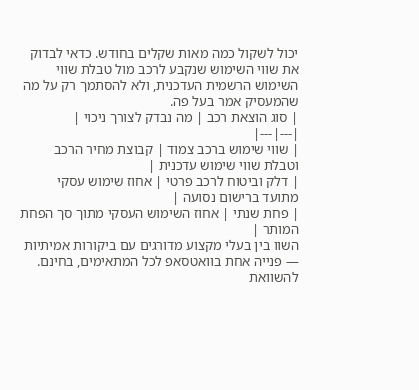יכול לשקול כמה מאות שקלים בחודש. כדאי לבדוק את שווי השימוש שנקבע לרכב מול טבלת שווי השימוש הרשמית העדכנית, ולא להסתמך רק על מה שהמעסיק אמר בעל פה.
| סוג הוצאת רכב | מה נבדק לצורך ניכוי |
|---|---|
| שווי שימוש ברכב צמוד | קבוצת מחיר הרכב וטבלת שווי שימוש עדכנית |
| דלק וביטוח לרכב פרטי | אחוז שימוש עסקי מתועד ברישום נסועה |
| פחת שנתי | אחוז השימוש העסקי מתוך סך הפחת המותר |
השוו בין בעלי מקצוע מדורגים עם ביקורות אמיתיות — פנייה אחת בוואטסאפ לכל המתאימים, בחינם.
להשוואת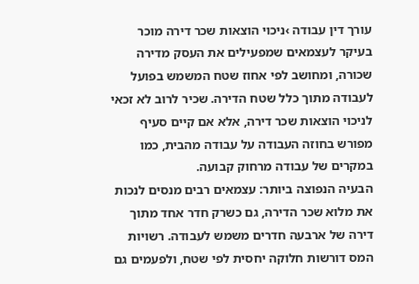עורך דין עבודה ›ניכוי הוצאות שכר דירה מוכר בעיקר לעצמאים שמפעילים את העסק מדירה שכורה, ומחושב לפי אחוז שטח המשמש בפועל לעבודה מתוך כלל שטח הדירה. שכיר לרוב לא זכאי לניכוי הוצאות שכר דירה, אלא אם קיים סעיף מפורש בחוזה העבודה על עבודה מהבית, כמו במקרים של עבודה מרחוק קבועה.
הבעיה הנפוצה ביותר: עצמאים רבים מנסים לנכות את מלוא שכר הדירה, גם כשרק חדר אחד מתוך דירה של ארבעה חדרים משמש לעבודה. רשויות המס דורשות חלוקה יחסית לפי שטח, ולפעמים גם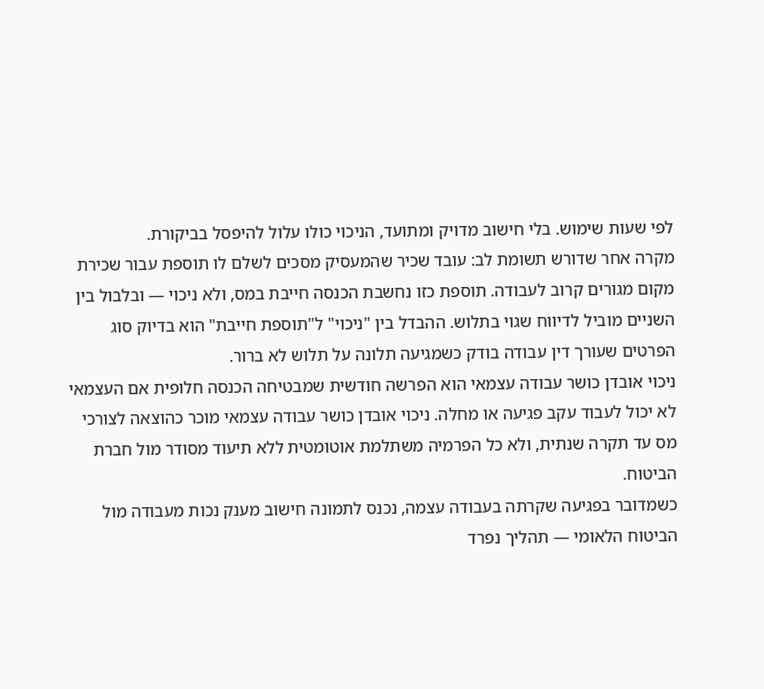לפי שעות שימוש. בלי חישוב מדויק ומתועד, הניכוי כולו עלול להיפסל בביקורת.
מקרה אחר שדורש תשומת לב: עובד שכיר שהמעסיק מסכים לשלם לו תוספת עבור שכירת מקום מגורים קרוב לעבודה. תוספת כזו נחשבת הכנסה חייבת במס, ולא ניכוי — ובלבול בין השניים מוביל לדיווח שגוי בתלוש. ההבדל בין "ניכוי" ל"תוספת חייבת" הוא בדיוק סוג הפרטים שעורך דין עבודה בודק כשמגיעה תלונה על תלוש לא ברור.
ניכוי אובדן כושר עבודה עצמאי הוא הפרשה חודשית שמבטיחה הכנסה חלופית אם העצמאי לא יכול לעבוד עקב פגיעה או מחלה. ניכוי אובדן כושר עבודה עצמאי מוכר כהוצאה לצורכי מס עד תקרה שנתית, ולא כל הפרמיה משתלמת אוטומטית ללא תיעוד מסודר מול חברת הביטוח.
כשמדובר בפגיעה שקרתה בעבודה עצמה, נכנס לתמונה חישוב מענק נכות מעבודה מול הביטוח הלאומי — תהליך נפרד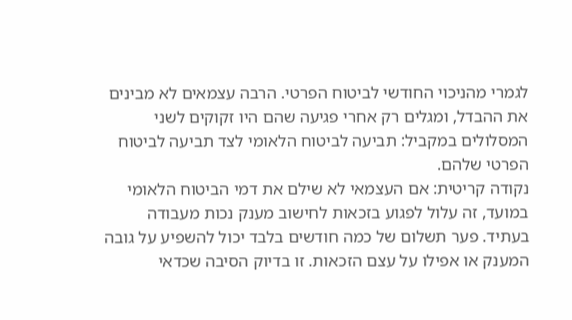לגמרי מהניכוי החודשי לביטוח הפרטי. הרבה עצמאים לא מבינים את ההבדל, ומגלים רק אחרי פגיעה שהם היו זקוקים לשני המסלולים במקביל: תביעה לביטוח הלאומי לצד תביעה לביטוח הפרטי שלהם.
נקודה קריטית: אם העצמאי לא שילם את דמי הביטוח הלאומי במועד, זה עלול לפגוע בזכאות לחישוב מענק נכות מעבודה בעתיד. פער תשלום של כמה חודשים בלבד יכול להשפיע על גובה המענק או אפילו על עצם הזכאות. זו בדיוק הסיבה שכדאי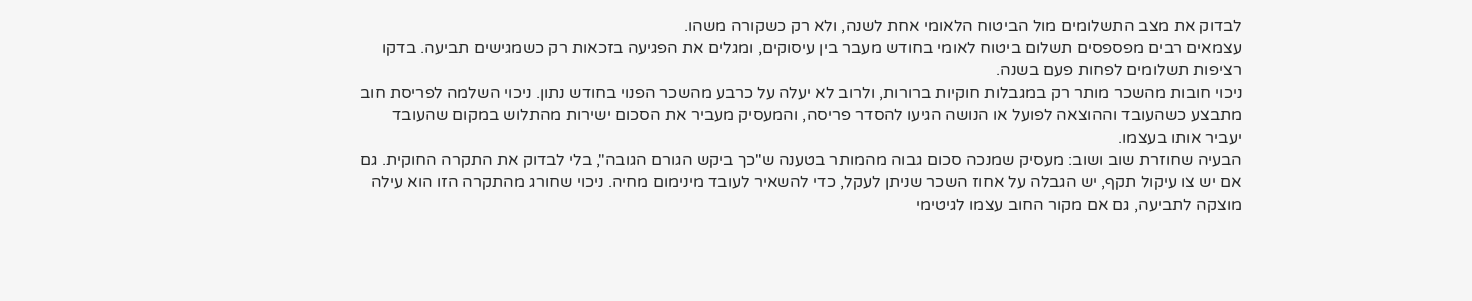לבדוק את מצב התשלומים מול הביטוח הלאומי אחת לשנה, ולא רק כשקורה משהו.
עצמאים רבים מפספסים תשלום ביטוח לאומי בחודש מעבר בין עיסוקים, ומגלים את הפגיעה בזכאות רק כשמגישים תביעה. בדקו רציפות תשלומים לפחות פעם בשנה.
ניכוי חובות מהשכר מותר רק במגבלות חוקיות ברורות, ולרוב לא יעלה על כרבע מהשכר הפנוי בחודש נתון. ניכוי השלמה לפריסת חוב מתבצע כשהעובד וההוצאה לפועל או הנושה הגיעו להסדר פריסה, והמעסיק מעביר את הסכום ישירות מהתלוש במקום שהעובד יעביר אותו בעצמו.
הבעיה שחוזרת שוב ושוב: מעסיק שמנכה סכום גבוה מהמותר בטענה ש"כך ביקש הגורם הגובה", בלי לבדוק את התקרה החוקית. גם אם יש צו עיקול תקף, יש הגבלה על אחוז השכר שניתן לעקל, כדי להשאיר לעובד מינימום מחיה. ניכוי שחורג מהתקרה הזו הוא עילה מוצקה לתביעה, גם אם מקור החוב עצמו לגיטימי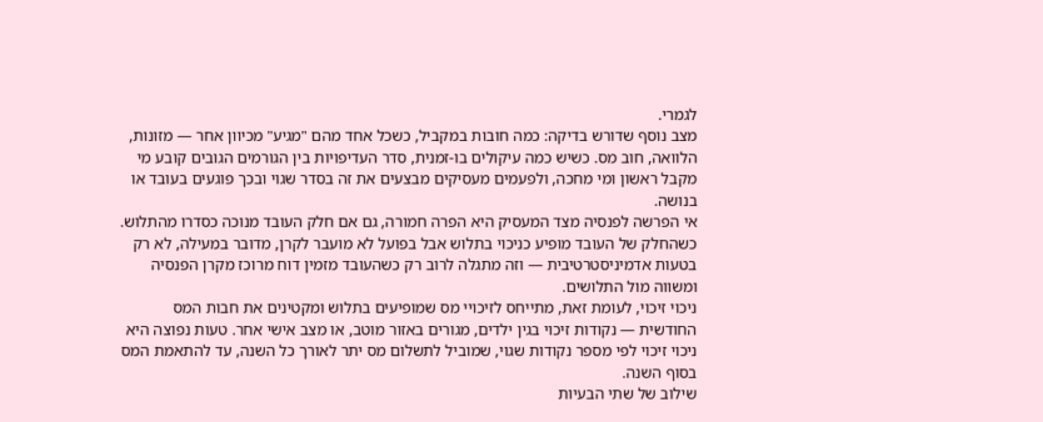לגמרי.
מצב נוסף שדורש בדיקה: כמה חובות במקביל, כשכל אחד מהם "מגיע" מכיוון אחר — מזונות, הלוואה, חוב מס. כשיש כמה עיקולים בו-זמנית, סדר העדיפויות בין הגורמים הגובים קובע מי מקבל ראשון ומי מחכה, ולפעמים מעסיקים מבצעים את זה בסדר שגוי ובכך פוגעים בעובד או בנושה.
אי הפרשה לפנסיה מצד המעסיק היא הפרה חמורה, גם אם חלק העובד מנוכה כסדרו מהתלוש. כשהחלק של העובד מופיע כניכוי בתלוש אבל בפועל לא מועבר לקרן, מדובר במעילה, לא רק בטעות אדמיניסטרטיבית — וזה מתגלה לרוב רק כשהעובד מזמין דוח מרוכז מקרן הפנסיה ומשווה מול התלושים.
ניכוי זיכוי, לעומת זאת, מתייחס לזיכויי מס שמופיעים בתלוש ומקטינים את חבות המס החודשית — נקודות זיכוי בגין ילדים, מגורים באזור מוטב, או מצב אישי אחר. טעות נפוצה היא ניכוי זיכוי לפי מספר נקודות שגוי, שמוביל לתשלום מס יתר לאורך כל השנה, עד להתאמת המס בסוף השנה.
שילוב של שתי הבעיות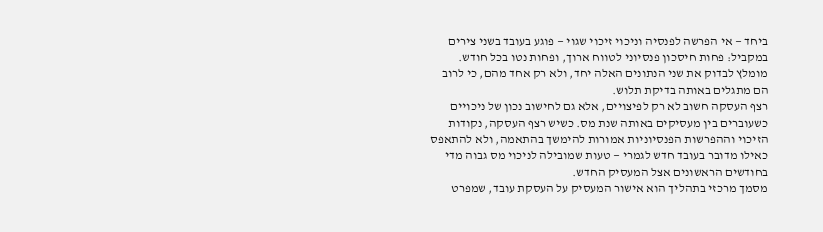ביחד — אי הפרשה לפנסיה וניכוי זיכוי שגוי — פוגע בעובד בשני צירים במקביל: פחות חיסכון פנסיוני לטווח ארוך, ופחות נטו בכל חודש. מומלץ לבדוק את שני הנתונים האלה יחד, ולא רק אחד מהם, כי לרוב הם מתגלים באותה בדיקת תלוש.
רצף העסקה חשוב לא רק לפיצויים, אלא גם לחישוב נכון של ניכויים כשעוברים בין מעסיקים באותה שנת מס. כשיש רצף העסקה, נקודות הזיכוי וההפרשות הפנסיוניות אמורות להימשך בהתאמה, ולא להתאפס כאילו מדובר בעובד חדש לגמרי — טעות שמובילה לניכוי מס גבוה מדי בחודשים הראשונים אצל המעסיק החדש.
מסמך מרכזי בתהליך הוא אישור המעסיק על העסקת עובד, שמפרט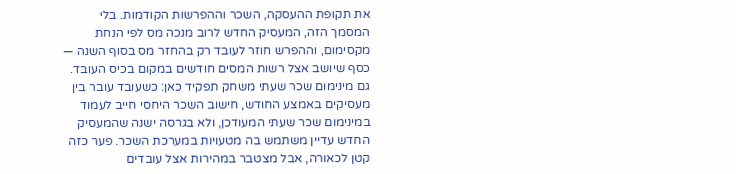את תקופת ההעסקה, השכר וההפרשות הקודמות. בלי המסמך הזה, המעסיק החדש לרוב מנכה מס לפי הנחת מקסימום, וההפרש חוזר לעובד רק בהחזר מס בסוף השנה — כסף שיושב אצל רשות המסים חודשים במקום בכיס העובד.
גם מינימום שכר שעתי משחק תפקיד כאן: כשעובד עובר בין מעסיקים באמצע החודש, חישוב השכר היחסי חייב לעמוד במינימום שכר שעתי המעודכן, ולא בגרסה ישנה שהמעסיק החדש עדיין משתמש בה מטעויות במערכת השכר. פער כזה קטן לכאורה, אבל מצטבר במהירות אצל עובדים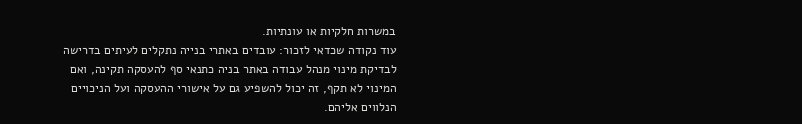במשרות חלקיות או עונתיות.
עוד נקודה שכדאי לזכור: עובדים באתרי בנייה נתקלים לעיתים בדרישה לבדיקת מינוי מנהל עבודה באתר בניה כתנאי סף להעסקה תקינה, ואם המינוי לא תקף, זה יכול להשפיע גם על אישורי ההעסקה ועל הניכויים הנלווים אליהם.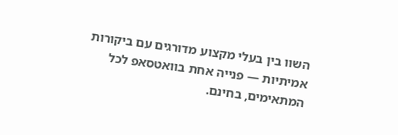השוו בין בעלי מקצוע מדורגים עם ביקורות אמיתיות — פנייה אחת בוואטסאפ לכל המתאימים, בחינם.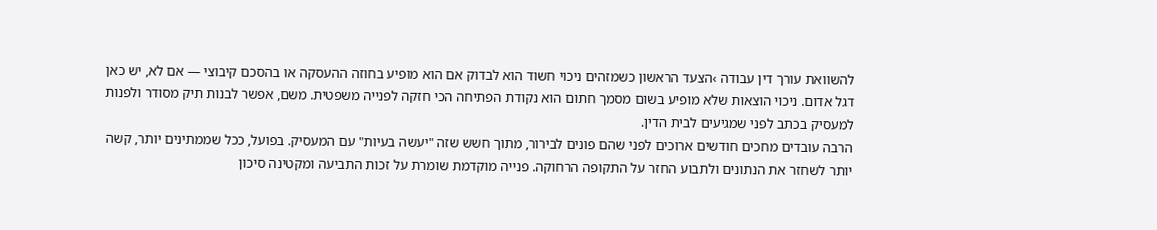להשוואת עורך דין עבודה ›הצעד הראשון כשמזהים ניכוי חשוד הוא לבדוק אם הוא מופיע בחוזה ההעסקה או בהסכם קיבוצי — אם לא, יש כאן דגל אדום. ניכוי הוצאות שלא מופיע בשום מסמך חתום הוא נקודת הפתיחה הכי חזקה לפנייה משפטית. משם, אפשר לבנות תיק מסודר ולפנות למעסיק בכתב לפני שמגיעים לבית הדין.
הרבה עובדים מחכים חודשים ארוכים לפני שהם פונים לבירור, מתוך חשש שזה "יעשה בעיות" עם המעסיק. בפועל, ככל שממתינים יותר, קשה יותר לשחזר את הנתונים ולתבוע החזר על התקופה הרחוקה. פנייה מוקדמת שומרת על זכות התביעה ומקטינה סיכון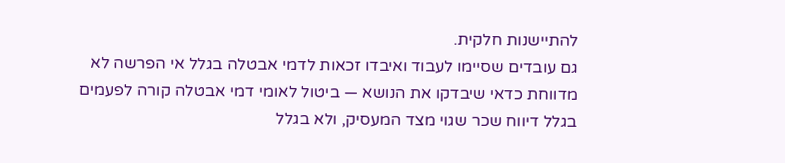להתיישנות חלקית.
גם עובדים שסיימו לעבוד ואיבדו זכאות לדמי אבטלה בגלל אי הפרשה לא מדווחת כדאי שיבדקו את הנושא — ביטול לאומי דמי אבטלה קורה לפעמים בגלל דיווח שכר שגוי מצד המעסיק, ולא בגלל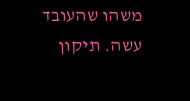משהו שהעובד עשה. תיקון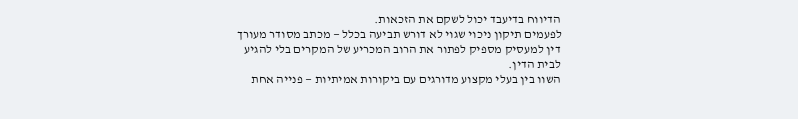הדיווח בדיעבד יכול לשקם את הזכאות.
לפעמים תיקון ניכוי שגוי לא דורש תביעה בכלל — מכתב מסודר מעורך דין למעסיק מספיק לפתור את הרוב המכריע של המקרים בלי להגיע לבית הדין.
השוו בין בעלי מקצוע מדורגים עם ביקורות אמיתיות — פנייה אחת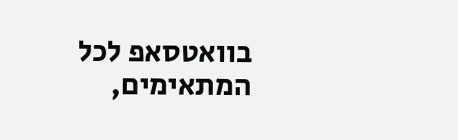בוואטסאפ לכל המתאימים,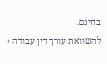בחינם.
להשוואת עורך דין עבודה ›